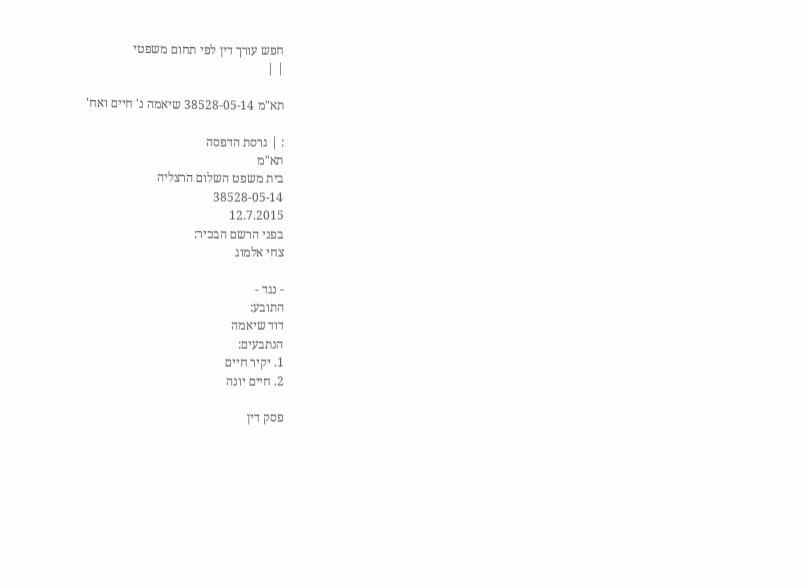חפש עורך דין לפי תחום משפטי
| |

תא"מ 38528-05-14 שיאמה נ' חיים ואח'

: | גרסת הדפסה
תא"מ
בית משפט השלום הרצליה
38528-05-14
12.7.2015
בפני הרשם הבכיר:
צחי אלמוג

- נגד -
התובע:
דוד שיאמה
הנתבעים:
1. יקיר חיים
2. חיים יונה

פסק דין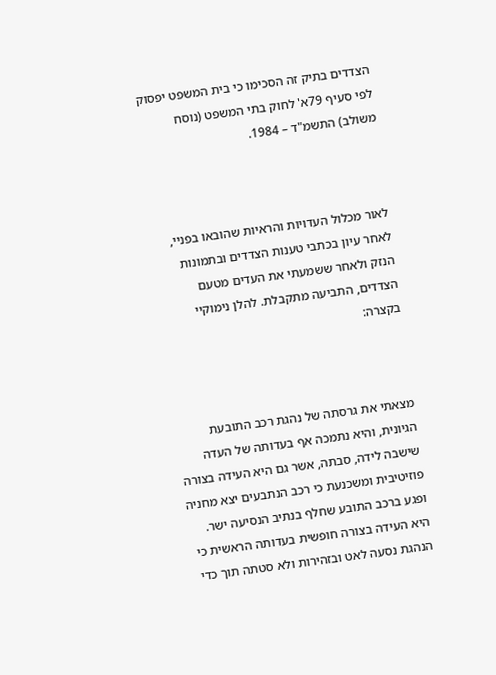הצדדים בתיק זה הסכימו כי בית המשפט יפסוק לפי סעיף 79א' לחוק בתי המשפט (נוסח משולב) התשמ"ד – 1984.



לאור מכלול העדויות והראיות שהובאו בפניי, לאחר עיון בכתבי טענות הצדדים ובתמונות הנזק ולאחר ששמעתי את העדים מטעם הצדדים, התביעה מתקבלת. להלן נימוקיי בקצרה:



מצאתי את גרסתה של נהגת רכב התובעת הגיונית, והיא נתמכה אף בעדותה של העדה שישבה לידה, סבתה, אשר גם היא העידה בצורה פוזיטיבית ומשכנעת כי רכב הנתבעים יצא מחניה ופגע ברכב התובע שחלף בנתיב הנסיעה ישר. היא העידה בצורה חופשית בעדותה הראשית כי הנהגת נסעה לאט ובזהירות ולא סטתה תוך כדי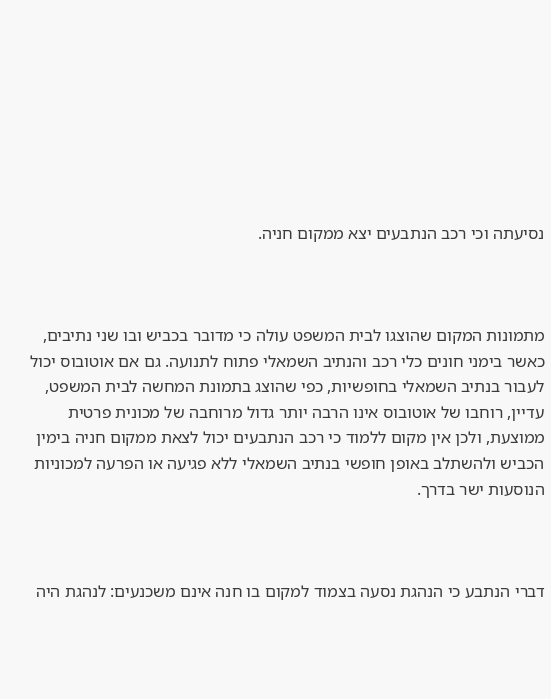נסיעתה וכי רכב הנתבעים יצא ממקום חניה.



מתמונות המקום שהוצגו לבית המשפט עולה כי מדובר בכביש ובו שני נתיבים, כאשר בימני חונים כלי רכב והנתיב השמאלי פתוח לתנועה. גם אם אוטובוס יכול לעבור בנתיב השמאלי בחופשיות, כפי שהוצג בתמונת המחשה לבית המשפט, עדיין, רוחבו של אוטובוס אינו הרבה יותר גדול מרוחבה של מכונית פרטית ממוצעת, ולכן אין מקום ללמוד כי רכב הנתבעים יכול לצאת ממקום חניה בימין הכביש ולהשתלב באופן חופשי בנתיב השמאלי ללא פגיעה או הפרעה למכוניות הנוסעות ישר בדרך.



דברי הנתבע כי הנהגת נסעה בצמוד למקום בו חנה אינם משכנעים: לנהגת היה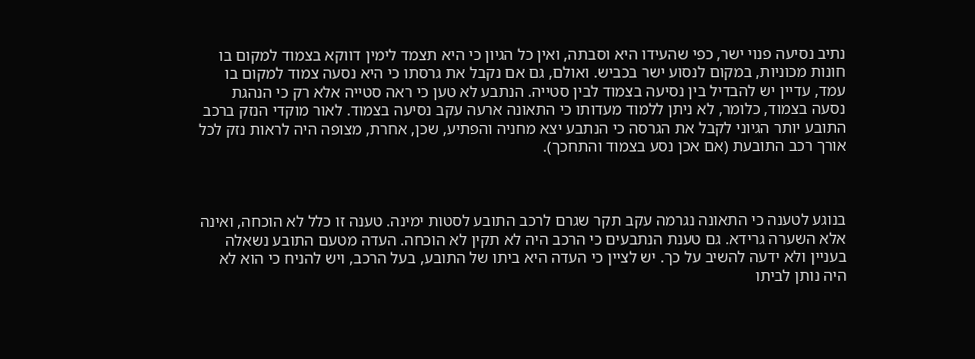נתיב נסיעה פנוי ישר, כפי שהעידו היא וסבתה, ואין כל הגיון כי היא תצמד לימין דווקא בצמוד למקום בו חונות מכוניות, במקום לנסוע ישר בכביש. ואולם, גם אם נקבל את גרסתו כי היא נסעה צמוד למקום בו עמד, עדיין יש להבדיל בין נסיעה בצמוד לבין סטייה. הנתבע לא טען כי ראה סטייה אלא רק כי הנהגת נסעה בצמוד, כלומר, לא ניתן ללמוד מעדותו כי התאונה ארעה עקב נסיעה בצמוד. לאור מוקדי הנזק ברכב התובע יותר הגיוני לקבל את הגרסה כי הנתבע יצא מחניה והפתיע, שכן, אחרת, מצופה היה לראות נזק לכל אורך רכב התובעת (אם אכן נסע בצמוד והתחכך).



בנוגע לטענה כי התאונה נגרמה עקב תקר שגרם לרכב התובע לסטות ימינה. טענה זו כלל לא הוכחה, ואינה אלא השערה גרידא. גם טענת הנתבעים כי הרכב היה לא תקין לא הוכחה. העדה מטעם התובע נשאלה בעניין ולא ידעה להשיב על כך. יש לציין כי העדה היא ביתו של התובע, בעל הרכב, ויש להניח כי הוא לא היה נותן לביתו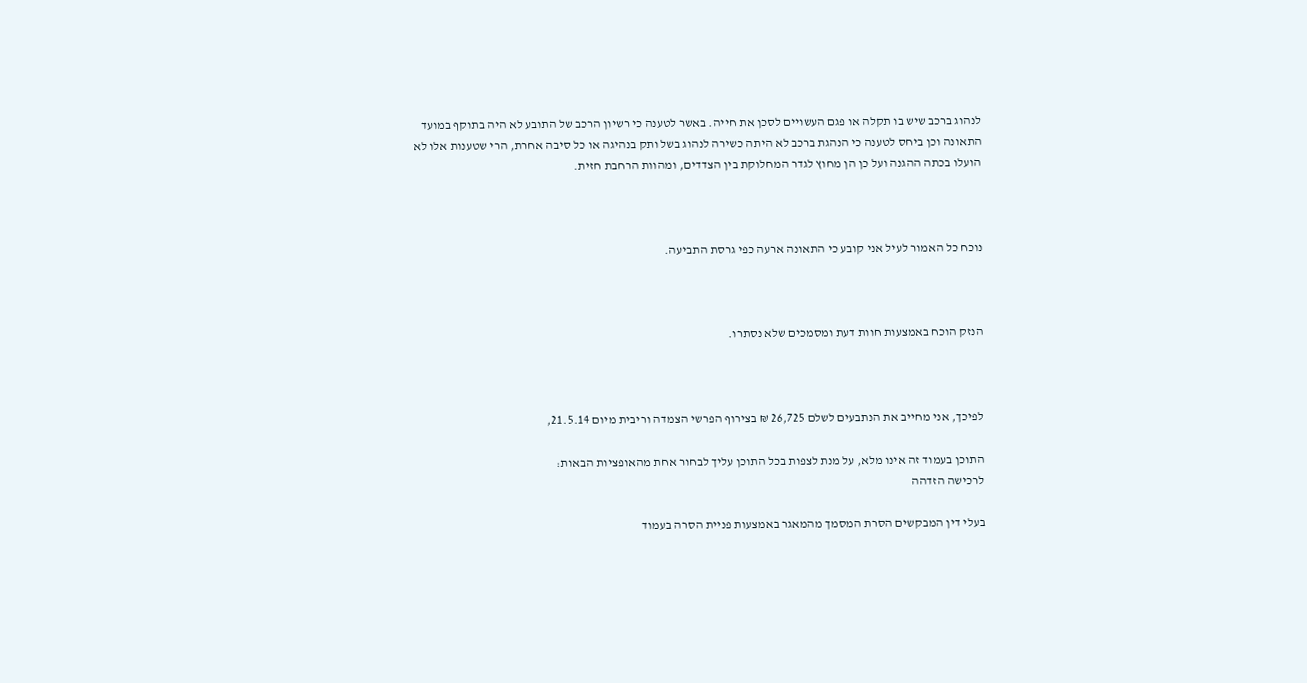לנהוג ברכב שיש בו תקלה או פגם העשויים לסכן את חייה. באשר לטענה כי רשיון הרכב של התובע לא היה בתוקף במועד התאונה וכן ביחס לטענה כי הנהגת ברכב לא היתה כשירה לנהוג בשל ותק בנהיגה או כל סיבה אחרת, הרי שטענות אלו לא הועלו בכתה ההגנה ועל כן הן מחוץ לגדר המחלוקת בין הצדדים, ומהוות הרחבת חזית.



נוכח כל האמור לעיל אני קובע כי התאונה ארעה כפי גרסת התביעה.



הנזק הוכח באמצעות חוות דעת ומסמכים שלא נסתרו.



לפיכך, אני מחייב את הנתבעים לשלם 26,725 ₪ בצירוף הפרשי הצמדה וריבית מיום 21.5.14,

התוכן בעמוד זה אינו מלא, על מנת לצפות בכל התוכן עליך לבחור אחת מהאופציות הבאות:
לרכישה הזדהה

בעלי דין המבקשים הסרת המסמך מהמאגר באמצעות פניית הסרה בעמוד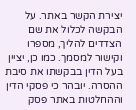יצירת הקשר באתר. על הבקשה לכלול את שם הצדדים להליך, מספרו וקישור למסמך. כמו כן, יציין בעל הדין בבקשתו את סיבת ההסרה. יובהר כי פסקי הדין וההחלטות באתר פסק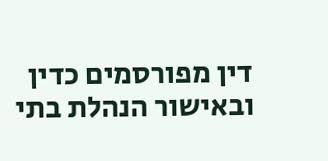דין מפורסמים כדין ובאישור הנהלת בתי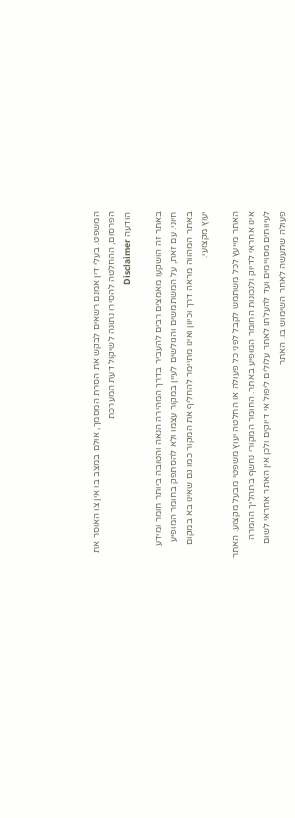המשפט. בעלי דין אמנם רשאים לבקש את הסרת המסמך, אולם במצב בו אין צו האוסר את הפרסום, ההחלטה להסירו נתונה לשיקול דעת המערכת
הודעה Disclaimer

באתר זה הושקעו מאמצים רבים להעביר בדרך המהירה הנאה והטובה ביותר חומר ומידע חיוני. עם זאת, על המשתמשים והגולשים לעיין במקור עצמו ולא להסתפק בחומר המופיע באתר המהווה מראה דרך וכיוון ואינו מתיימר להחליף את המקור כמו גם שאינו בא במקום יעוץ מקצועי.

האתר מייעץ לכל משתמש לקבל לפני כל פעולה או החלטה יעוץ משפטי מבעל מקצוע. האתר אינו אחראי לדיוק ולנכונות החומר המופיע באתר. החומר המקורי נחשף בתהליך ההמרה לעיוותים מסויימים ועד להעלתו לאתר עלולים ליפול אי דיוקים ולכן אין האתר אחראי לשום פעולה שתעשה לאחר השימוש בו. האתר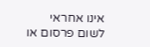אינו אחראי לשום פרסום או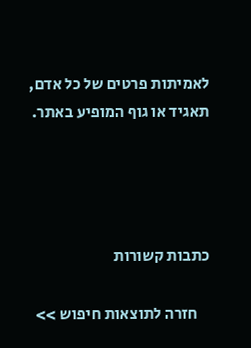לאמיתות פרטים של כל אדם, תאגיד או גוף המופיע באתר.




כתבות קשורות

    חזרה לתוצאות חיפוש >>